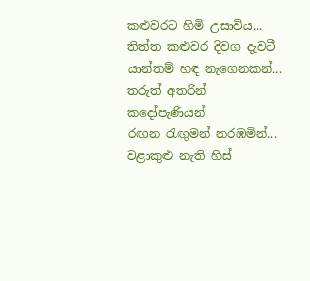කළුවරට හිමි උසාවිය...
තිත්ත කළුවර දිවග දැවටී
යාන්තම් හඳ නැගෙනකන්...
තරුත් අතරින් කදෝපැණියන්
රඟන රැඟුමන් නරඹමින්...
වළාකුළු නැති හිස්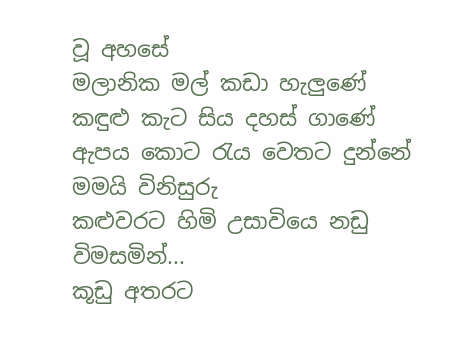වූ අහසේ
මලානික මල් කඩා හැලුණේ
කඳුළු කැට සිය දහස් ගාණේ
ඇපය කොට රැය වෙතට දුන්නේ
මමයි විනිසුරු
කළුවරට හිමි උසාවියෙ නඩු විමසමින්...
කූඩු අතරට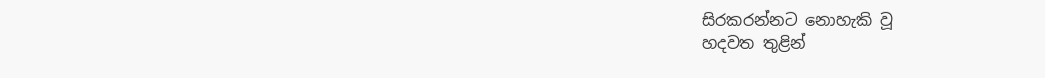සිරකරන්නට නොහැකි වූ
හදවත තුළින්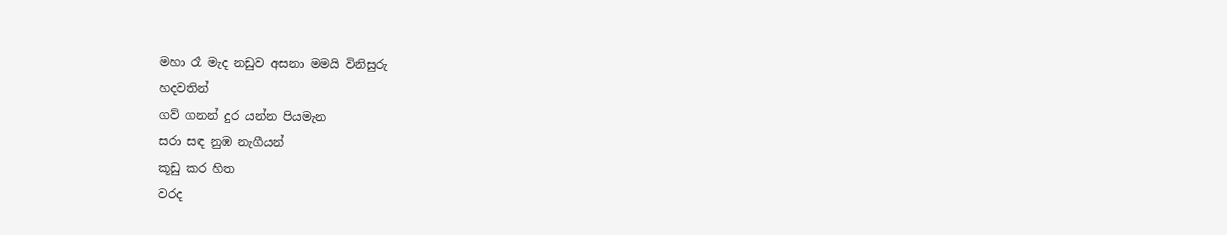මහා රෑ මැද නඩුව අසනා මමයි විනිසුරු
හදවතින්
ගව් ගනන් දුර යන්න පියමැන
සරා සඳ නුඹ නැගීයන්
කූඩු කර හිත
වරද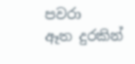පවරා
ඈත දුරකින්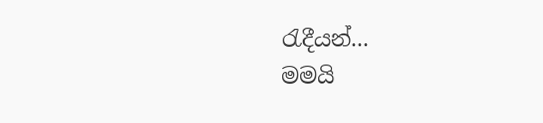රැදීයන්...
මමයි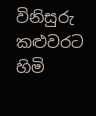විනිසුරු
කළුවරට හිමි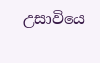උසාවියෙ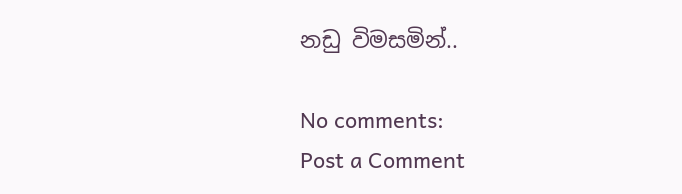නඩු විමසමින්..

No comments:
Post a Comment